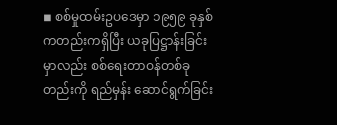◾ စစ်မှုထမ်းဥပဒေမှာ ၁၉၅၉ ခုနှစ်ကတည်းကရှိပြီး ယခုပြဋ္ဌာန်းခြင်းမှာလည်း စစ်ရေးတာဝန်တစ်ခုတည်းကို ရည်မှန်း ဆောင်ရွက်ခြင်း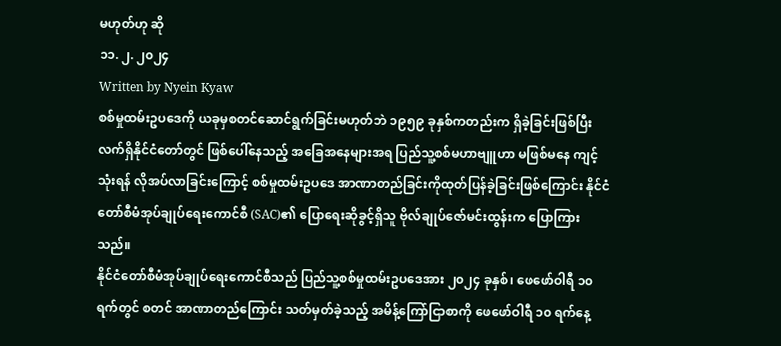မဟုတ်ဟု ဆို
၁၁. ၂. ၂၀၂၄
Written by Nyein Kyaw
စစ်မှုထမ်းဥပဒေကို ယခုမှစတင်ဆောင်ရွက်ခြင်းမဟုတ်ဘဲ ၁၉၅၉ ခုနှစ်ကတည်းက ရှိခဲ့ခြင်းဖြစ်ပြီး လက်ရှိနိုင်ငံတော်တွင် ဖြစ်ပေါ်နေသည့် အခြေအနေများအရ ပြည်သူ့စစ်မဟာဗျူဟာ မဖြစ်မနေ ကျင့်သုံးရန် လိုအပ်လာခြင်းကြောင့် စစ်မှုထမ်းဥပဒေ အာဏာတည်ခြင်းကိုထုတ်ပြန်ခဲ့ခြင်းဖြစ်ကြောင်း နိုင်ငံတော်စီမံအုပ်ချုပ်ရေးကောင်စီ (SAC)၏ ပြောရေးဆိုခွင့်ရှိသူ ဗိုလ်ချုပ်ဇော်မင်းထွန်းက ပြောကြားသည်။
နိုင်ငံတော်စီမံအုပ်ချုပ်ရေးကောင်စီသည် ပြည်သူ့စစ်မှုထမ်းဥပဒေအား ၂၀၂၄ ခုနှစ်၊ ဖေဖော်ဝါရီ ၁၀ ရက်တွင် စတင် အာဏာတည်ကြောင်း သတ်မှတ်ခဲ့သည့် အမိန့်ကြော်ငြာစာကို ဖေဖော်ဝါရီ ၁၀ ရက်နေ့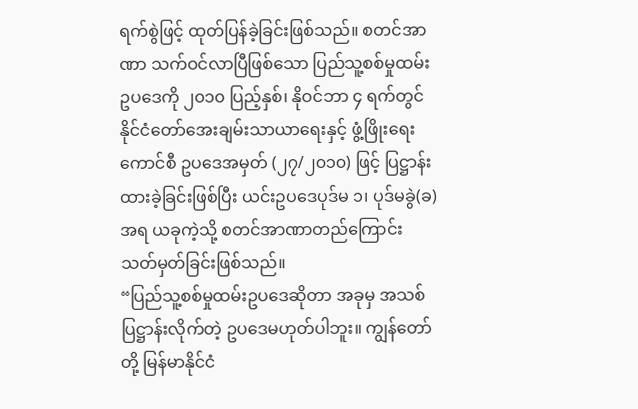ရက်စွဲဖြင့် ထုတ်ပြန်ခဲ့ခြင်းဖြစ်သည်။ စတင်အာဏာ သက်ဝင်လာပြီဖြစ်သော ပြည်သူ့စစ်မှုထမ်းဥပဒေကို ၂၀၁၀ ပြည့်နှစ်၊ နိုဝင်ဘာ ၄ ရက်တွင် နိုင်ငံတော်အေးချမ်းသာယာရေးနှင့် ဖွံ့ဖြိုးရေးကောင်စီ ဥပဒေအမှတ် (၂၇/၂၀၁၀) ဖြင့် ပြဋ္ဌာန်းထားခဲ့ခြင်းဖြစ်ပြီး ယင်းဥပဒေပုဒ်မ ၁၊ ပုဒ်မခွဲ(ခ)အရ ယခုကဲ့သို့ စတင်အာဏာတည်ကြောင်း သတ်မှတ်ခြင်းဖြစ်သည်။
“ပြည်သူ့စစ်မှုထမ်းဥပဒေဆိုတာ အခုမှ အသစ်ပြဋ္ဌာန်းလိုက်တဲ့ ဥပဒေမဟုတ်ပါဘူး။ ကျွန်တော်တို့ မြန်မာနိုင်ငံ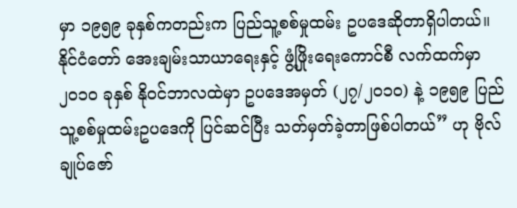မှာ ၁၉၅၉ ခုနှစ်ကတည်းက ပြည်သူ့စစ်မှုထမ်း ဥပဒေဆိုတာရှိပါတယ်။ နိုင်ငံတော် အေးချမ်းသာယာရေးနှင့် ဖွံ့ဖြိုးရေးကောင်စီ လက်ထက်မှာ ၂၀၁၀ ခုနှစ် နိုဝင်ဘာလထဲမှာ ဥပဒေအမှတ် (၂၇/၂၀၁၀) နဲ့ ၁၉၅၉ ပြည်သူ့စစ်မှုထမ်းဥပဒေကို ပြင်ဆင်ပြီး သတ်မှတ်ခဲ့တာဖြစ်ပါတယ်” ဟု ဗိုလ်ချုပ်ဇော်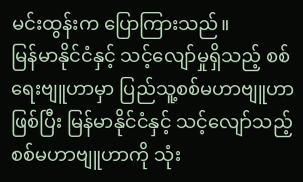မင်းထွန်းက ပြောကြားသည်။
မြန်မာနိုင်ငံနှင့် သင့်လျော်မှုရှိသည့် စစ်ရေးဗျူဟာမှာ ပြည်သူ့စစ်မဟာဗျူဟာဖြစ်ပြီး မြန်မာနိုင်ငံနှင့် သင့်လျော်သည့် စစ်မဟာဗျူဟာကို သုံး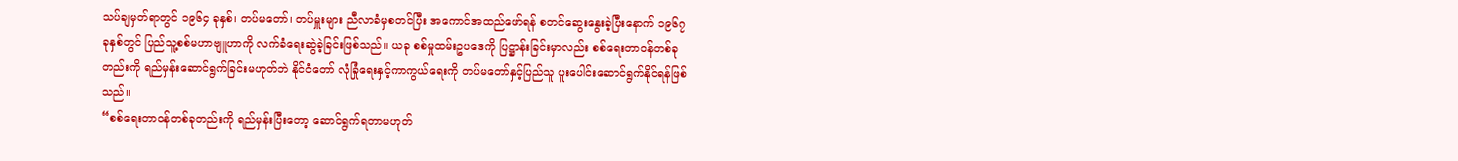သပ်ချမှတ်ရာတွင် ၁၉၆၄ ခုနှစ်၊ တပ်မတော်၊ တပ်မှူးများ ညီလာခံမှစတင်ပြီး အကောင်အထည်ဖော်ရန် စတင်ဆွေးနွေးခဲ့ပြီးနောက် ၁၉၆၇ ခုနှစ်တွင် ပြည်သူ့စစ်မဟာဗျူဟာကို လက်ခံရေးဆွဲခဲ့ခြင်းဖြစ်သည်။ ယခု စစ်မှုထမ်းဥပဒေကို ပြဋ္ဌာန်းခြင်းမှာလည်း စစ်ရေးတာဝန်တစ်ခုတည်းကို ရည်မှန်းဆောင်ရွက်ခြင်းမဟုတ်ဘဲ နိုင်ငံတော် လုံခြုံရေးနှင့်ကာကွယ်ရေးကို တပ်မတော်နှင့်ပြည်သူ ပူးပေါင်းဆောင်ရွက်နိုင်ရန်ဖြစ်သည်။
“စစ်ရေးတာဝန်တစ်ခုတည်းကို ရည်မှန်းပြီးတော့ ဆောင်ရွက်ရတာမဟုတ်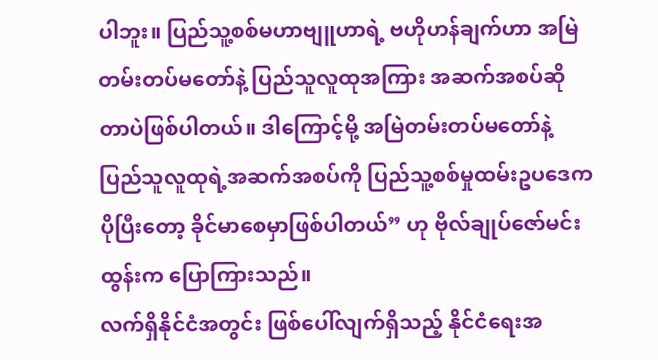ပါဘူး။ ပြည်သူ့စစ်မဟာဗျူဟာရဲ့ ဗဟိုဟန်ချက်ဟာ အမြဲတမ်းတပ်မတော်နဲ့ ပြည်သူလူထုအကြား အဆက်အစပ်ဆိုတာပဲဖြစ်ပါတယ်။ ဒါကြောင့်မို့ အမြဲတမ်းတပ်မတော်နဲ့ ပြည်သူလူထုရဲ့အဆက်အစပ်ကို ပြည်သူ့စစ်မှုထမ်းဥပဒေက ပိုပြီးတော့ ခိုင်မာစေမှာဖြစ်ပါတယ်” ဟု ဗိုလ်ချုပ်ဇော်မင်းထွန်းက ပြောကြားသည်။
လက်ရှိနိုင်ငံအတွင်း ဖြစ်ပေါ်လျက်ရှိသည့် နိုင်ငံရေးအ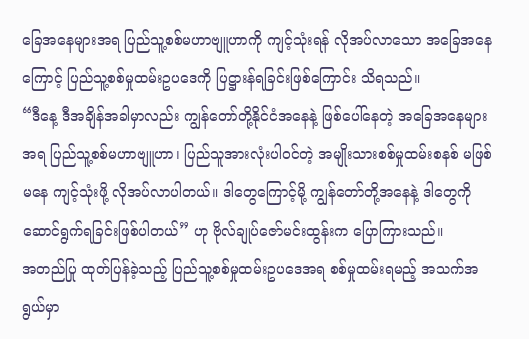ခြေအနေများအရ ပြည်သူ့စစ်မဟာဗျူဟာကို ကျင့်သုံးရန် လိုအပ်လာသော အခြေအနေကြောင့် ပြည်သူ့စစ်မှုထမ်းဥပဒေကို ပြဋ္ဌားန်ရခြင်းဖြစ်ကြောင်း သိရသည်။
“ဒီနေ့ ဒီအချိန်အခါမှာလည်း ကျွန်တော်တို့နိုင်ငံအနေနဲ့ ဖြစ်ပေါ်နေတဲ့ အခြေအနေများအရ ပြည်သူ့စစ်မဟာဗျူဟာ၊ ပြည်သူအားလုံးပါဝင်တဲ့ အမျိုးသားစစ်မှုထမ်းစနစ် မဖြစ်မနေ ကျင့်သုံးဖို့ လိုအပ်လာပါတယ်။ ဒါတွေကြောင့်မို့ ကျွန်တော်တို့အနေနဲ့ ဒါတွေကို ဆောင်ရွက်ရခြင်းဖြစ်ပါတယ်” ဟု ဗိုလ်ချုပ်ဇော်မင်းထွန်းက ပြောကြားသည်။
အတည်ပြု ထုတ်ပြန်ခဲ့သည့် ပြည်သူ့စစ်မှုထမ်းဥပဒေအရ စစ်မှုထမ်းရမည့် အသက်အရွယ်မှာ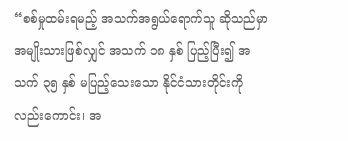“စစ်မှုထမ်းရမည့် အသက်အရွယ်ရောက်သူ ဆိုသည်မှာ အမျိုးသားဖြစ်လျှင် အသက် ၁၈ နှစ် ပြည့်ပြီး၍ အသက် ၃၅ နှစ် မပြည့်သေးသော နိုင်ငံသားတိုင်းကို လည်းကောင်း၊ အ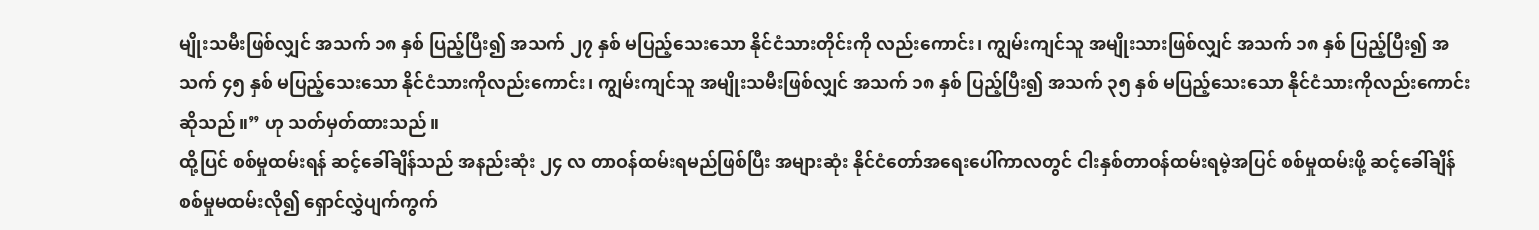မျိုးသမီးဖြစ်လျှင် အသက် ၁၈ နှစ် ပြည့်ပြီး၍ အသက် ၂၇ နှစ် မပြည့်သေးသော နိုင်ငံသားတိုင်းကို လည်းကောင်း၊ ကျွမ်းကျင်သူ အမျိုးသားဖြစ်လျှင် အသက် ၁၈ နှစ် ပြည့်ပြီး၍ အသက် ၄၅ နှစ် မပြည့်သေးသော နိုင်ငံသားကိုလည်းကောင်း၊ ကျွမ်းကျင်သူ အမျိုးသမီးဖြစ်လျှင် အသက် ၁၈ နှစ် ပြည့်ပြီး၍ အသက် ၃၅ နှစ် မပြည့်သေးသော နိုင်ငံသားကိုလည်းကောင်း ဆိုသည်။” ဟု သတ်မှတ်ထားသည်။
ထို့ပြင် စစ်မှုထမ်းရန် ဆင့်ခေါ်ချိန်သည် အနည်းဆုံး ၂၄ လ တာဝန်ထမ်းရမည်ဖြစ်ပြီး အများဆုံး နိုင်ငံတော်အရေးပေါ်ကာလတွင် ငါးနှစ်တာဝန်ထမ်းရမဲ့အပြင် စစ်မှုထမ်းဖို့ ဆင့်ခေါ်ချိန် စစ်မှုမထမ်းလို၍ ရှောင်လွှဲပျက်ကွက်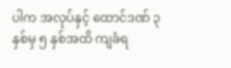ပါက အလုပ်နှင့် ထောင်ဒဏ် ၃ နှစ်မှ ၅ နှစ်အထိ ကျခံရ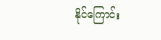နိုင်ကြောင်း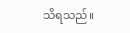သိရသည်။